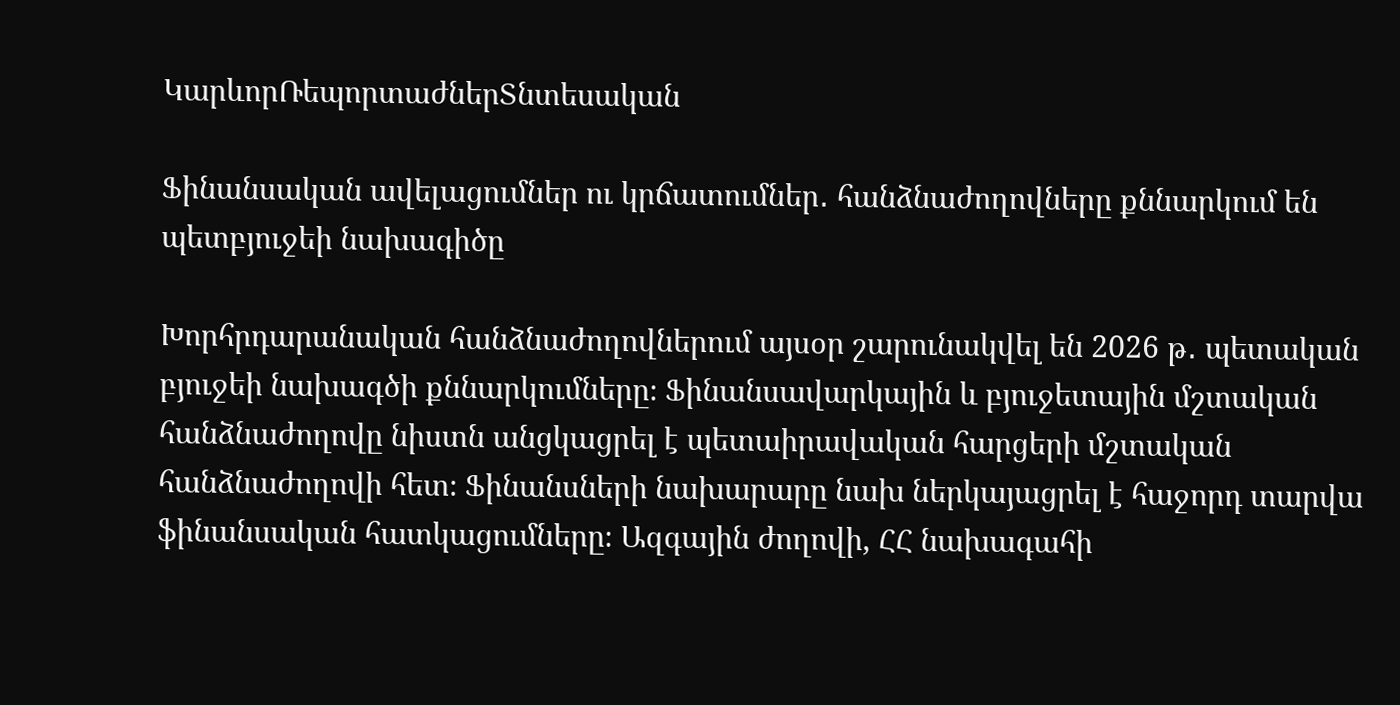ԿարևորՌեպորտաժներՏնտեսական

Ֆինանսական ավելացումներ ու կրճատումներ․ հանձնաժողովները քննարկում են պետբյուջեի նախագիծը

Խորհրդարանական հանձնաժողովներում այսօր շարունակվել են 2026 թ․ պետական բյուջեի նախագծի քննարկումները։ Ֆինանսավարկային և բյուջետային մշտական հանձնաժողովը նիստն անցկացրել է պետաիրավական հարցերի մշտական հանձնաժողովի հետ։ Ֆինանսների նախարարը նախ ներկայացրել է հաջորդ տարվա ֆինանսական հատկացումները։ Ազգային ժողովի, ՀՀ նախագահի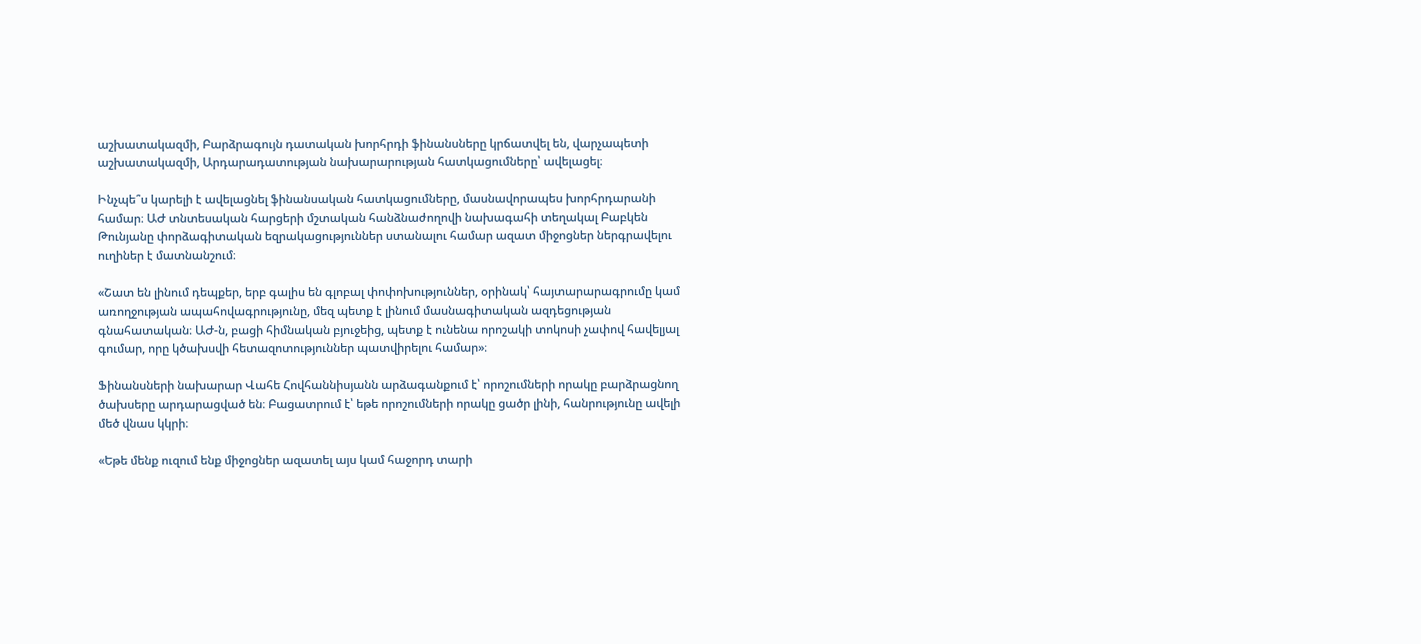աշխատակազմի, Բարձրագույն դատական խորհրդի ֆինանսները կրճատվել են, վարչապետի աշխատակազմի, Արդարադատության նախարարության հատկացումները՝ ավելացել։

Ինչպե՞ս կարելի է ավելացնել ֆինանսական հատկացումները, մասնավորապես խորհրդարանի համար։ ԱԺ տնտեսական հարցերի մշտական հանձնաժողովի նախագահի տեղակալ Բաբկեն Թունյանը փորձագիտական եզրակացություններ ստանալու համար ազատ միջոցներ ներգրավելու ուղիներ է մատնանշում։

«Շատ են լինում դեպքեր, երբ գալիս են գլոբալ փոփոխություններ, օրինակ՝ հայտարարագրումը կամ առողջության ապահովագրությունը, մեզ պետք է լինում մասնագիտական ազդեցության գնահատական։ ԱԺ-ն, բացի հիմնական բյուջեից, պետք է ունենա որոշակի տոկոսի չափով հավելյալ գումար, որը կծախսվի հետազոտություններ պատվիրելու համար»։

Ֆինանսների նախարար Վահե Հովհաննիսյանն արձագանքում է՝ որոշումների որակը բարձրացնող ծախսերը արդարացված են։ Բացատրում է՝ եթե որոշումների որակը ցածր լինի, հանրությունը ավելի մեծ վնաս կկրի։

«Եթե մենք ուզում ենք միջոցներ ազատել այս կամ հաջորդ տարի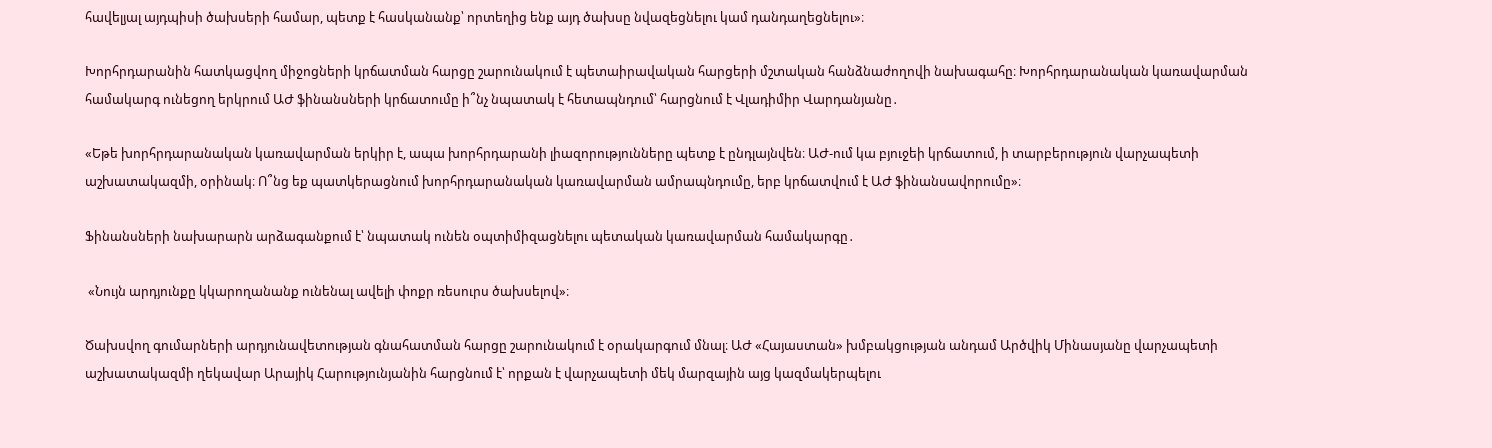հավելյալ այդպիսի ծախսերի համար, պետք է հասկանանք՝ որտեղից ենք այդ ծախսը նվազեցնելու կամ դանդաղեցնելու»։

Խորհրդարանին հատկացվող միջոցների կրճատման հարցը շարունակում է պետաիրավական հարցերի մշտական հանձնաժողովի նախագահը։ Խորհրդարանական կառավարման համակարգ ունեցող երկրում ԱԺ ֆինանսների կրճատումը ի՞նչ նպատակ է հետապնդում՝ հարցնում է Վլադիմիր Վարդանյանը․

«Եթե խորհրդարանական կառավարման երկիր է, ապա խորհրդարանի լիազորությունները պետք է ընդլայնվեն։ ԱԺ-ում կա բյուջեի կրճատում, ի տարբերություն վարչապետի աշխատակազմի, օրինակ։ Ո՞նց եք պատկերացնում խորհրդարանական կառավարման ամրապնդումը, երբ կրճատվում է ԱԺ ֆինանսավորումը»։

Ֆինանսների նախարարն արձագանքում է՝ նպատակ ունեն օպտիմիզացնելու պետական կառավարման համակարգը․

 «Նույն արդյունքը կկարողանանք ունենալ ավելի փոքր ռեսուրս ծախսելով»։

Ծախսվող գումարների արդյունավետության գնահատման հարցը շարունակում է օրակարգում մնալ։ ԱԺ «Հայաստան» խմբակցության անդամ Արծվիկ Մինասյանը վարչապետի աշխատակազմի ղեկավար Արայիկ Հարությունյանին հարցնում է՝ որքան է վարչապետի մեկ մարզային այց կազմակերպելու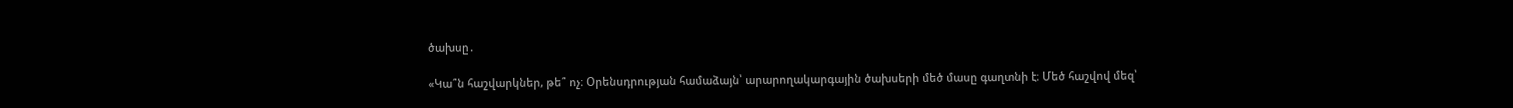ծախսը․

«Կա՞ն հաշվարկներ, թե՞ ոչ։ Օրենսդրության համաձայն՝ արարողակարգային ծախսերի մեծ մասը գաղտնի է։ Մեծ հաշվով մեզ՝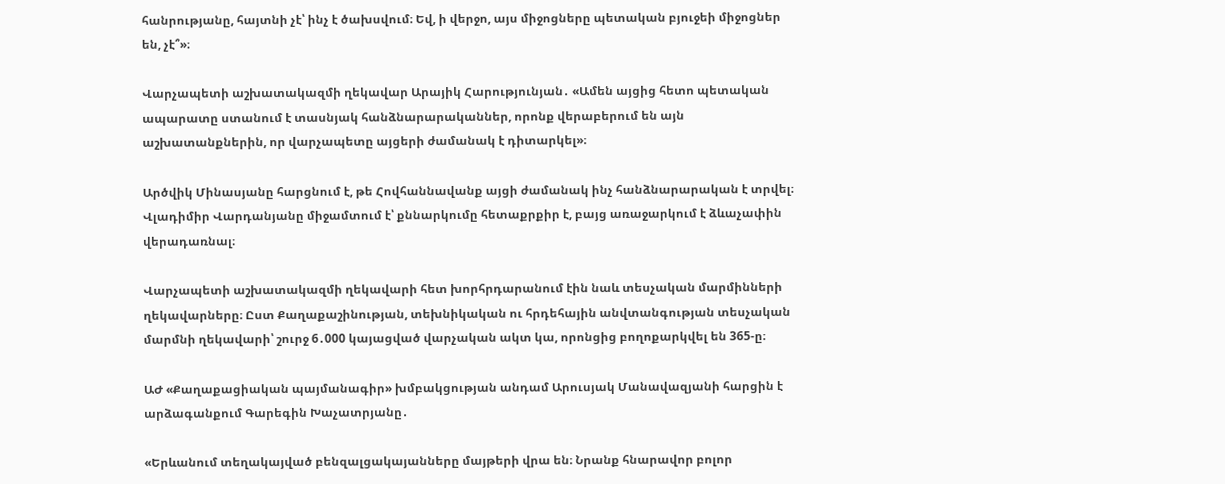հանրությանը, հայտնի չէ՝ ինչ է ծախսվում։ Եվ, ի վերջո, այս միջոցները պետական բյուջեի միջոցներ են, չէ՞»։

Վարչապետի աշխատակազմի ղեկավար Արայիկ Հարությունյան․ «Ամեն այցից հետո պետական ապարատը ստանում է տասնյակ հանձնարարականներ, որոնք վերաբերում են այն աշխատանքներին, որ վարչապետը այցերի ժամանակ է դիտարկել»։

Արծվիկ Մինասյանը հարցնում է, թե Հովհաննավանք այցի ժամանակ ինչ հանձնարարական է տրվել։ Վլադիմիր Վարդանյանը միջամտում է՝ քննարկումը հետաքրքիր է, բայց առաջարկում է ձևաչափին վերադառնալ։

Վարչապետի աշխատակազմի ղեկավարի հետ խորհրդարանում էին նաև տեսչական մարմինների ղեկավարները։ Ըստ Քաղաքաշինության, տեխնիկական ու հրդեհային անվտանգության տեսչական մարմնի ղեկավարի՝ շուրջ 6․000 կայացված վարչական ակտ կա, որոնցից բողոքարկվել են 365-ը։

ԱԺ «Քաղաքացիական պայմանագիր» խմբակցության անդամ Արուսյակ Մանավազյանի հարցին է արձագանքում Գարեգին Խաչատրյանը․

«Երևանում տեղակայված բենզալցակայանները մայթերի վրա են։ Նրանք հնարավոր բոլոր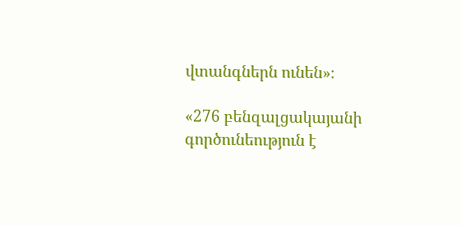վտանգներն ունեն»։

«276 բենզալցակայանի գործունեություն է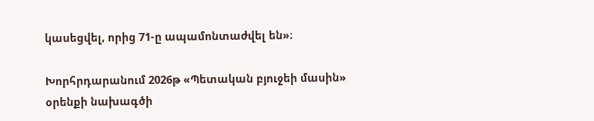կասեցվել, որից 71-ը ապամոնտաժվել են»։

Խորհրդարանում 2026թ «Պետական բյուջեի մասին» օրենքի նախագծի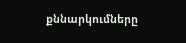քննարկումները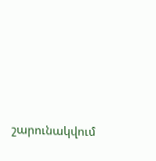շարունակվում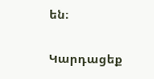են։

Կարդացեք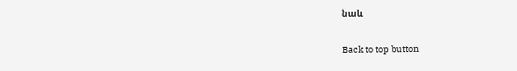նաև

Back to top button